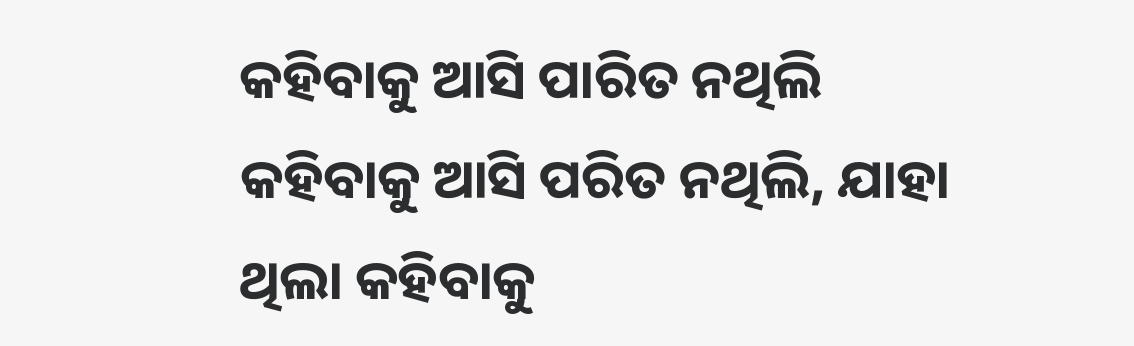କହିବାକୁ ଆସି ପାରିତ ନଥିଲି
କହିବାକୁ ଆସି ପରିତ ନଥିଲି, ଯାହା ଥିଲା କହିବାକୁ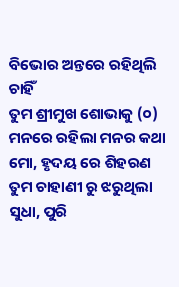ବିଭୋର ଅନ୍ତରେ ରହିଥିଲି ଚାହିଁ
ତୁମ ଶ୍ରୀମୁଖ ଶୋଭାକୁ (୦)
ମନରେ ରହିଲା ମନର କଥା ମୋ, ହୃଦୟ ରେ ଶିହରଣ
ତୁମ ଚାହାଣୀ ରୁ ଝରୁଥିଲା ସୁଧା, ପୁରି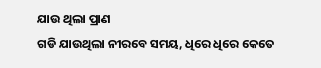ଯାଉ ଥିଲା ପ୍ରାଣ
ଗଡି ଯାଉଥିଲା ନୀରବେ ସମୟ, ଧିରେ ଧିରେ କେତେ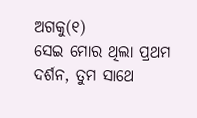ଅଗକୁ(୧)
ସେଇ ମୋର ଥିଲା ପ୍ରଥମ ଦର୍ଶନ, ତୁମ ସାଥେ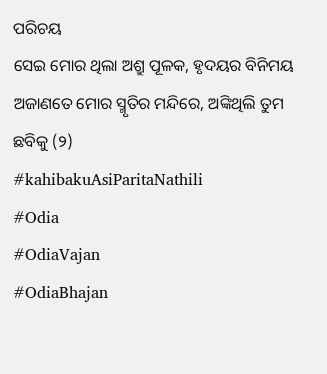ପରିଚୟ
ସେଇ ମୋର ଥିଲା ଅଶ୍ରୁ ପୂଳକ, ହୃଦୟର ବିନିମୟ
ଅଜାଣତେ ମୋର ସ୍ମୃତିର ମନ୍ଦିରେ, ଅଙ୍କିଥିଲି ତୁମ ଛବିକୁ (୨)
#kahibakuAsiParitaNathili
#Odia
#OdiaVajan
#OdiaBhajan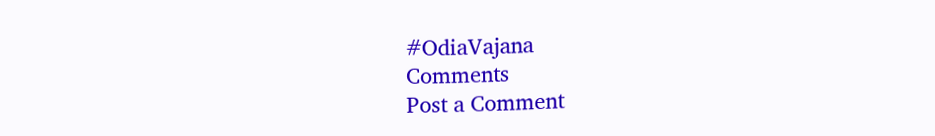#OdiaVajana
Comments
Post a Comment